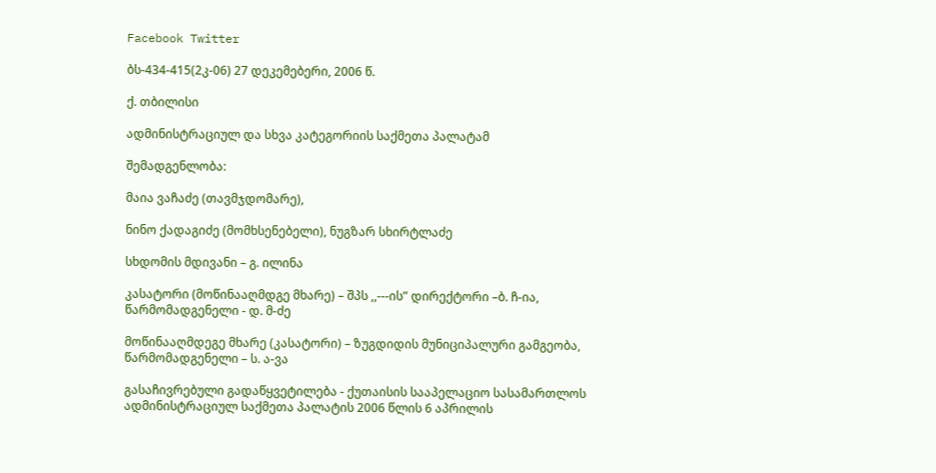Facebook Twitter

ბს-434-415(2კ-06) 27 დეკემებერი, 2006 წ.

ქ. თბილისი

ადმინისტრაციულ და სხვა კატეგორიის საქმეთა პალატამ

შემადგენლობა:

მაია ვაჩაძე (თავმჯდომარე),

ნინო ქადაგიძე (მომხსენებელი), ნუგზარ სხირტლაძე

სხდომის მდივანი – გ. ილინა

კასატორი (მოწინააღმდგე მხარე) – შპს ,,---ის” დირექტორი –ბ. ჩ-ია, წარმომადგენელი - დ. მ-ძე

მოწინააღმდეგე მხარე (კასატორი) – ზუგდიდის მუნიციპალური გამგეობა, წარმომადგენელი – ს. ა-ვა

გასაჩივრებული გადაწყვეტილება - ქუთაისის სააპელაციო სასამართლოს ადმინისტრაციულ საქმეთა პალატის 2006 წლის 6 აპრილის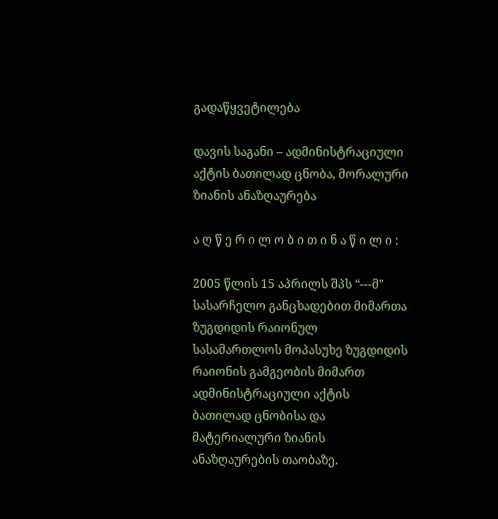გადაწყვეტილება

დავის საგანი – ადმინისტრაციული აქტის ბათილად ცნობა, მორალური ზიანის ანაზღაურება

ა ღ წ ე რ ი ლ ო ბ ი თ ი ნ ა წ ი ლ ი :

2005 წლის 15 აპრილს შპს “---მ" სასარჩელო განცხადებით მიმართა ზუგდიდის რაიონულ სასამართლოს მოპასუხე ზუგდიდის რაიონის გამგეობის მიმართ ადმინისტრაციული აქტის ბათილად ცნობისა და მატერიალური ზიანის ანაზღაურების თაობაზე.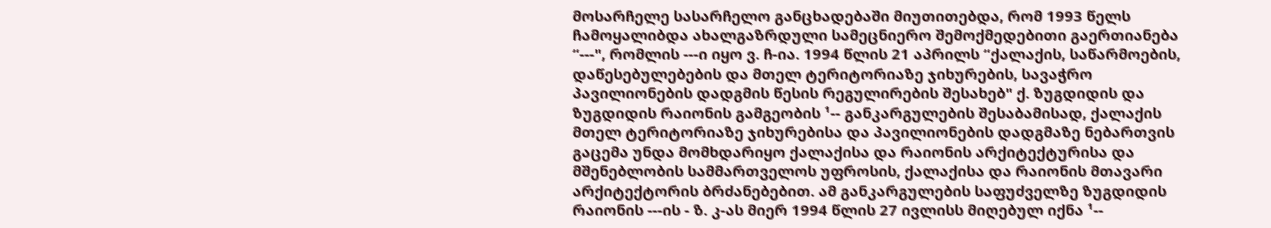მოსარჩელე სასარჩელო განცხადებაში მიუთითებდა, რომ 1993 წელს ჩამოყალიბდა ახალგაზრდული სამეცნიერო შემოქმედებითი გაერთიანება “---", რომლის ---ი იყო ვ. ჩ-ია. 1994 წლის 21 აპრილს “ქალაქის, საწარმოების, დაწესებულებების და მთელ ტერიტორიაზე ჯიხურების, სავაჭრო პავილიონების დადგმის წესის რეგულირების შესახებ" ქ. ზუგდიდის და ზუგდიდის რაიონის გამგეობის ¹-- განკარგულების შესაბამისად, ქალაქის მთელ ტერიტორიაზე ჯიხურებისა და პავილიონების დადგმაზე ნებართვის გაცემა უნდა მომხდარიყო ქალაქისა და რაიონის არქიტექტურისა და მშენებლობის სამმართველოს უფროსის, ქალაქისა და რაიონის მთავარი არქიტექტორის ბრძანებებით. ამ განკარგულების საფუძველზე ზუგდიდის რაიონის ---ის - ზ. კ-ას მიერ 1994 წლის 27 ივლისს მიღებულ იქნა ¹--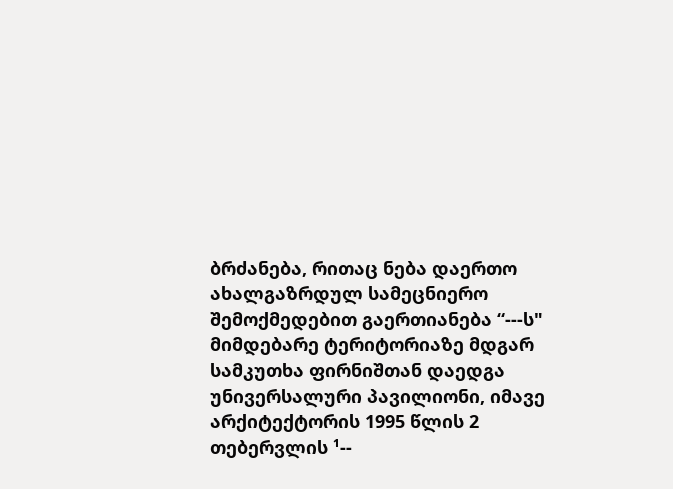ბრძანება, რითაც ნება დაერთო ახალგაზრდულ სამეცნიერო შემოქმედებით გაერთიანება “---ს" მიმდებარე ტერიტორიაზე მდგარ სამკუთხა ფირნიშთან დაედგა უნივერსალური პავილიონი, იმავე არქიტექტორის 1995 წლის 2 თებერვლის ¹--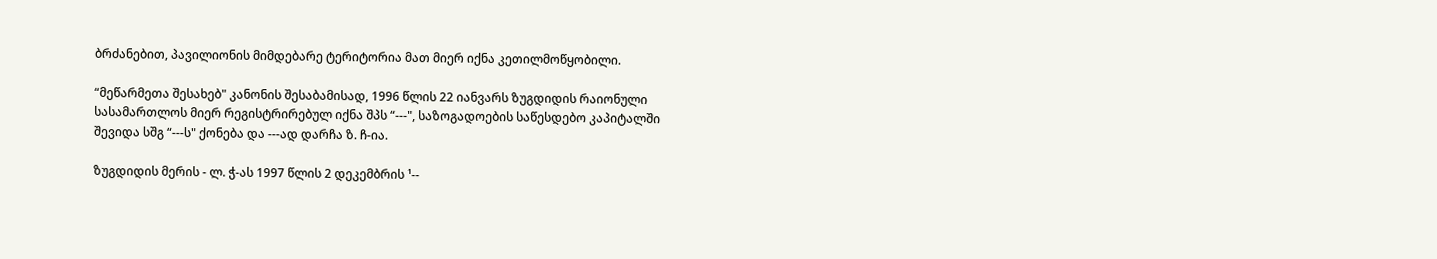ბრძანებით, პავილიონის მიმდებარე ტერიტორია მათ მიერ იქნა კეთილმოწყობილი.

“მეწარმეთა შესახებ" კანონის შესაბამისად, 1996 წლის 22 იანვარს ზუგდიდის რაიონული სასამართლოს მიერ რეგისტრირებულ იქნა შპს “---", საზოგადოების საწესდებო კაპიტალში შევიდა სშგ “---ს" ქონება და ---ად დარჩა ზ. ჩ-ია.

ზუგდიდის მერის - ლ. ჭ-ას 1997 წლის 2 დეკემბრის ¹--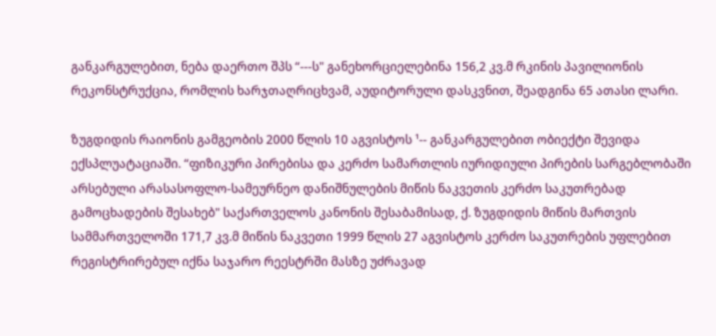განკარგულებით, ნება დაერთო შპს “---ს" განეხორციელებინა 156,2 კვ.მ რკინის პავილიონის რეკონსტრუქცია, რომლის ხარჯთაღრიცხვამ, აუდიტორული დასკვნით, შეადგინა 65 ათასი ლარი.

ზუგდიდის რაიონის გამგეობის 2000 წლის 10 აგვისტოს ¹-- განკარგულებით ობიექტი შევიდა ექსპლუატაციაში. “ფიზიკური პირებისა და კერძო სამართლის იურიდიული პირების სარგებლობაში არსებული არასასოფლო-სამეურნეო დანიშნულების მიწის ნაკვეთის კერძო საკუთრებად გამოცხადების შესახებ" საქართველოს კანონის შესაბამისად, ქ. ზუგდიდის მიწის მართვის სამმართველოში 171,7 კვ.მ მიწის ნაკვეთი 1999 წლის 27 აგვისტოს კერძო საკუთრების უფლებით რეგისტრირებულ იქნა საჯარო რეესტრში მასზე უძრავად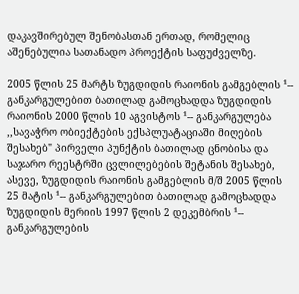დაკავშირებულ შენობასთან ერთად, რომელიც აშენებულია სათანადო პროექტის საფუძველზე.

2005 წლის 25 მარტს ზუგდიდის რაიონის გამგებლის ¹-- განკარგულებით ბათილად გამოცხადდა ზუგდიდის რაიონის 2000 წლის 10 აგვისტოს ¹-- განკარგულება ,,სავაჭრო ობიექტების ექსპლუატაციაში მიღების შესახებ" პირველი პუნქტის ბათილად ცნობისა და საჯარო რეესტრში ცვლილებების შეტანის შესახებ, ასევე, ზუგდიდის რაიონის გამგებლის მ/შ 2005 წლის 25 მატის ¹-- განკარგულებით ბათილად გამოცხადდა ზუგდიდის მერიის 1997 წლის 2 დეკემბრის ¹-- განკარგულების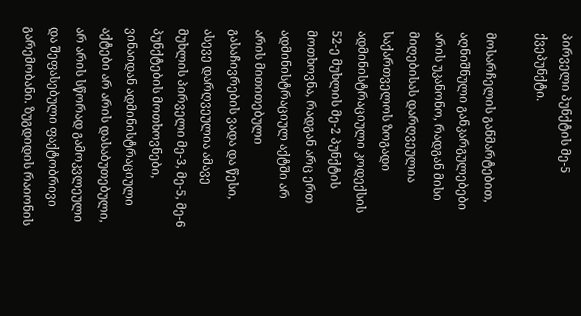პირველი პუნქტის მე-5 ქვეპუნქტი.

მოსარჩელის განმარტებით, აღნიშნული განკარგულებები არის უკანონო, რადგან მისი მიღებისას დარღვეულია საქართველოს ზოგადი ადმინისტრაციული კოდექსის 52-ე მუხლის მე-2 პუნქტის მოთხოვნა, რადგან არც ერთ ადმინისტრაციულ აქტში არ არის მითითებული გასაჩივრების ვადა და წესი, ასევე დარღვეულია ამავე მუხლის პირველი მე-3, მე-5, მე-6 პუნქტების მოთხოვნები, ვინაიდან ადმინისტრაციული აქტები არ არის დასაბუთებული, არ არის სწორად გამოკვლეული და შეფასებული ფაქტობრივი გარემობანი. ზუგდიდის რაიონის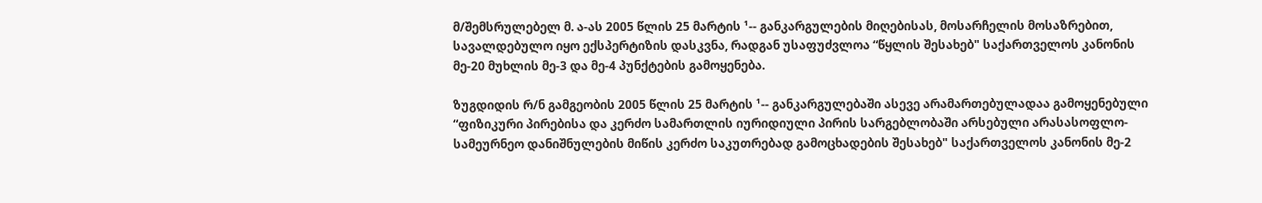მ/შემსრულებელ მ. ა-ას 2005 წლის 25 მარტის ¹-- განკარგულების მიღებისას, მოსარჩელის მოსაზრებით, სავალდებულო იყო ექსპერტიზის დასკვნა, რადგან უსაფუძვლოა “წყლის შესახებ" საქართველოს კანონის მე-20 მუხლის მე-3 და მე-4 პუნქტების გამოყენება.

ზუგდიდის რ/ნ გამგეობის 2005 წლის 25 მარტის ¹-- განკარგულებაში ასევე არამართებულადაა გამოყენებული “ფიზიკური პირებისა და კერძო სამართლის იურიდიული პირის სარგებლობაში არსებული არასასოფლო-სამეურნეო დანიშნულების მიწის კერძო საკუთრებად გამოცხადების შესახებ" საქართველოს კანონის მე-2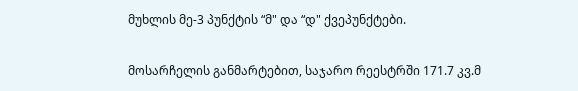მუხლის მე-3 პუნქტის “მ" და “დ" ქვეპუნქტები.

მოსარჩელის განმარტებით, საჯარო რეესტრში 171.7 კვ.მ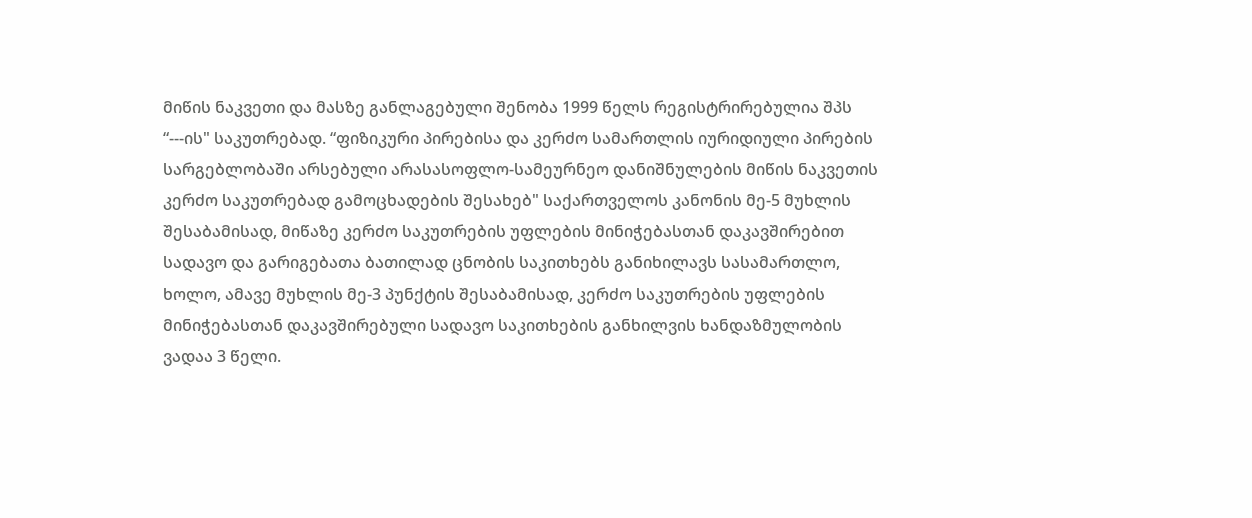მიწის ნაკვეთი და მასზე განლაგებული შენობა 1999 წელს რეგისტრირებულია შპს “---ის" საკუთრებად. “ფიზიკური პირებისა და კერძო სამართლის იურიდიული პირების სარგებლობაში არსებული არასასოფლო-სამეურნეო დანიშნულების მიწის ნაკვეთის კერძო საკუთრებად გამოცხადების შესახებ" საქართველოს კანონის მე-5 მუხლის შესაბამისად, მიწაზე კერძო საკუთრების უფლების მინიჭებასთან დაკავშირებით სადავო და გარიგებათა ბათილად ცნობის საკითხებს განიხილავს სასამართლო, ხოლო, ამავე მუხლის მე-3 პუნქტის შესაბამისად, კერძო საკუთრების უფლების მინიჭებასთან დაკავშირებული სადავო საკითხების განხილვის ხანდაზმულობის ვადაა 3 წელი.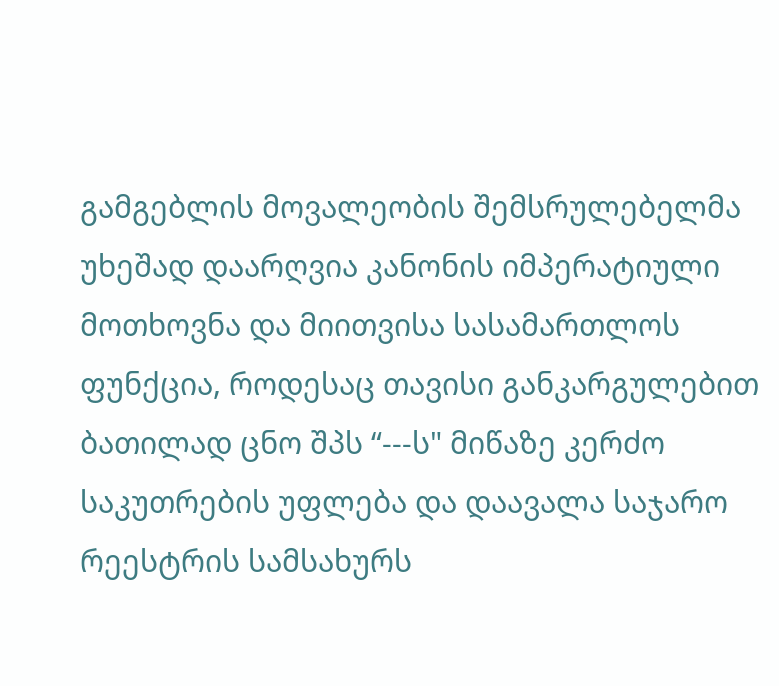გამგებლის მოვალეობის შემსრულებელმა უხეშად დაარღვია კანონის იმპერატიული მოთხოვნა და მიითვისა სასამართლოს ფუნქცია, როდესაც თავისი განკარგულებით ბათილად ცნო შპს “---ს" მიწაზე კერძო საკუთრების უფლება და დაავალა საჯარო რეესტრის სამსახურს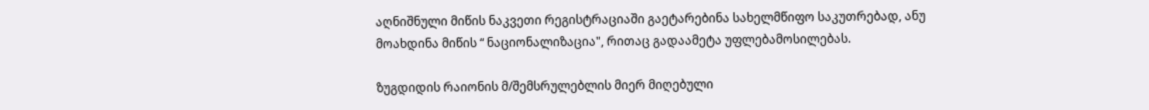აღნიშნული მიწის ნაკვეთი რეგისტრაციაში გაეტარებინა სახელმწიფო საკუთრებად, ანუ მოახდინა მიწის “ ნაციონალიზაცია", რითაც გადაამეტა უფლებამოსილებას.

ზუგდიდის რაიონის მ/შემსრულებლის მიერ მიღებული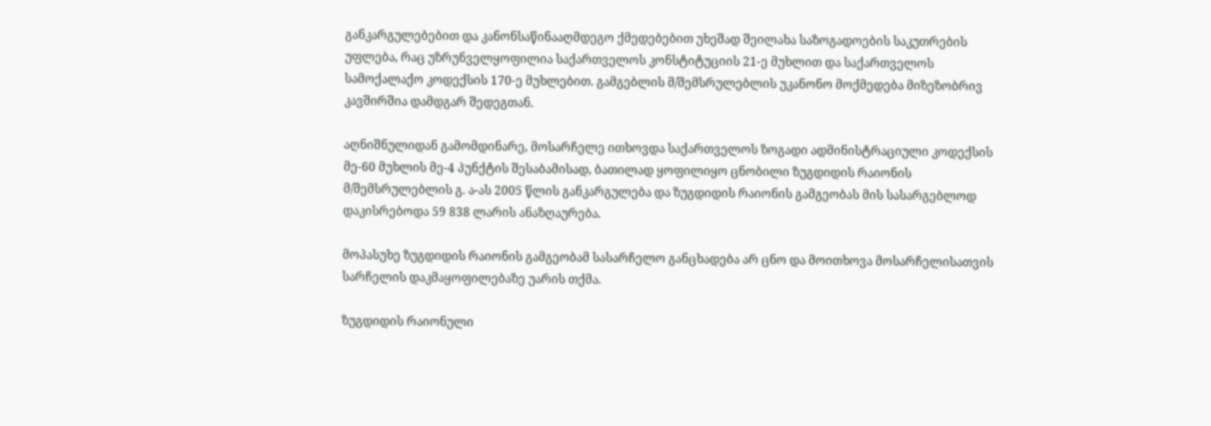განკარგულებებით და კანონსაწინააღმდეგო ქმედებებით უხეშად შეილახა საზოგადოების საკუთრების უფლება, რაც უზრუნველყოფილია საქართველოს კონსტიტუციის 21-ე მუხლით და საქართველოს სამოქალაქო კოდექსის 170-ე მუხლებით. გამგებლის მ/შემსრულებლის უკანონო მოქმედება მიზეზობრივ კავშირშია დამდგარ შედეგთან.

აღნიშნულიდან გამომდინარე, მოსარჩელე ითხოვდა საქართველოს ზოგადი ადმინისტრაციული კოდექსის მე-60 მუხლის მე-4 პუნქტის შესაბამისად, ბათილად ყოფილიყო ცნობილი ზუგდიდის რაიონის მ/შემსრულებლის გ. ა-ას 2005 წლის განკარგულება და ზუგდიდის რაიონის გამგეობას მის სასარგებლოდ დაკისრებოდა 59 838 ლარის ანაზღაურება.

მოპასუხე ზუგდიდის რაიონის გამგეობამ სასარჩელო განცხადება არ ცნო და მოითხოვა მოსარჩელისათვის სარჩელის დაკმაყოფილებაზე უარის თქმა.

ზუგდიდის რაიონული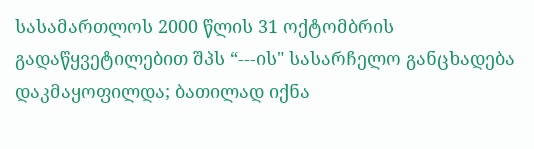სასამართლოს 2000 წლის 31 ოქტომბრის გადაწყვეტილებით შპს “---ის" სასარჩელო განცხადება დაკმაყოფილდა; ბათილად იქნა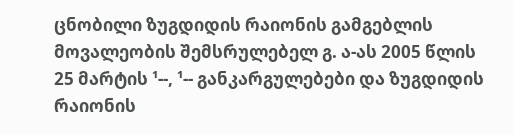ცნობილი ზუგდიდის რაიონის გამგებლის მოვალეობის შემსრულებელ გ. ა-ას 2005 წლის 25 მარტის ¹--, ¹-- განკარგულებები და ზუგდიდის რაიონის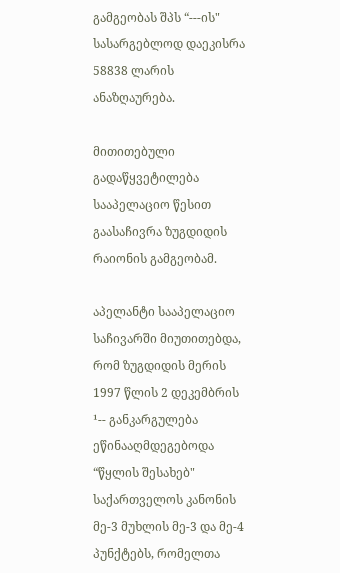გამგეობას შპს “---ის" სასარგებლოდ დაეკისრა 58838 ლარის ანაზღაურება.

მითითებული გადაწყვეტილება სააპელაციო წესით გაასაჩივრა ზუგდიდის რაიონის გამგეობამ.

აპელანტი სააპელაციო საჩივარში მიუთითებდა, რომ ზუგდიდის მერის 1997 წლის 2 დეკემბრის ¹-- განკარგულება ეწინააღმდეგებოდა “წყლის შესახებ" საქართველოს კანონის მე-3 მუხლის მე-3 და მე-4 პუნქტებს, რომელთა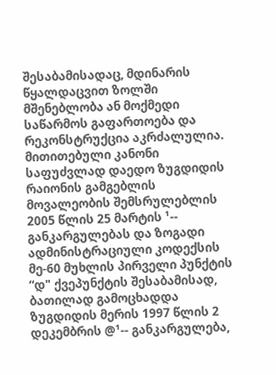შესაბამისადაც, მდინარის წყალდაცვით ზოლში მშენებლობა ან მოქმედი საწარმოს გაფართოება და რეკონსტრუქცია აკრძალულია. მითითებული კანონი საფუძვლად დაედო ზუგდიდის რაიონის გამგებლის მოვალეობის შემსრულებლის 2005 წლის 25 მარტის ¹-- განკარგულებას და ზოგადი ადმინისტრაციული კოდექსის მე-60 მუხლის პირველი პუნქტის “დ" ქვეპუნქტის შესაბამისად, ბათილად გამოცხადდა ზუგდიდის მერის 1997 წლის 2 დეკემბრის @¹-- განკარგულება,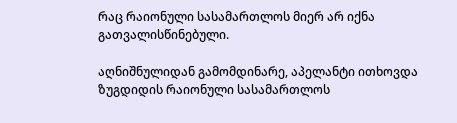რაც რაიონული სასამართლოს მიერ არ იქნა გათვალისწინებული.

აღნიშნულიდან გამომდინარე, აპელანტი ითხოვდა ზუგდიდის რაიონული სასამართლოს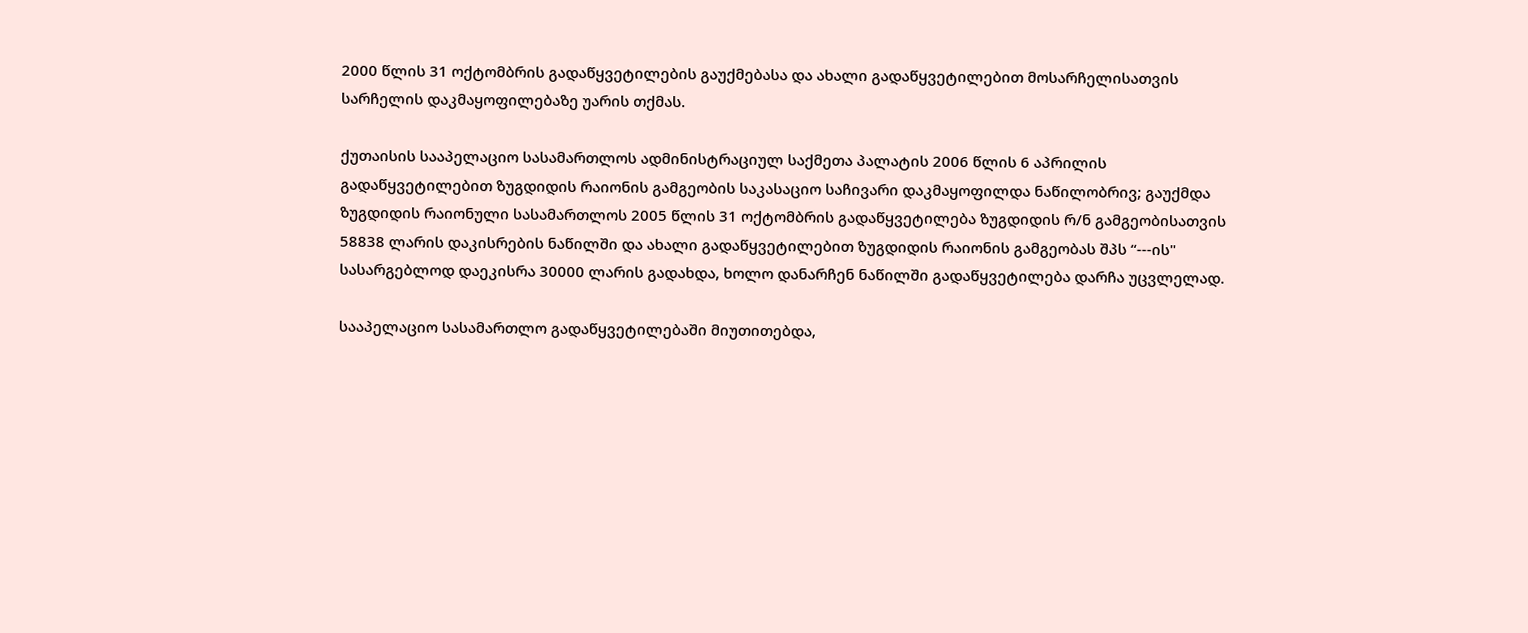2000 წლის 31 ოქტომბრის გადაწყვეტილების გაუქმებასა და ახალი გადაწყვეტილებით მოსარჩელისათვის სარჩელის დაკმაყოფილებაზე უარის თქმას.

ქუთაისის სააპელაციო სასამართლოს ადმინისტრაციულ საქმეთა პალატის 2006 წლის 6 აპრილის გადაწყვეტილებით ზუგდიდის რაიონის გამგეობის საკასაციო საჩივარი დაკმაყოფილდა ნაწილობრივ; გაუქმდა ზუგდიდის რაიონული სასამართლოს 2005 წლის 31 ოქტომბრის გადაწყვეტილება ზუგდიდის რ/ნ გამგეობისათვის 58838 ლარის დაკისრების ნაწილში და ახალი გადაწყვეტილებით ზუგდიდის რაიონის გამგეობას შპს “---ის" სასარგებლოდ დაეკისრა 30000 ლარის გადახდა, ხოლო დანარჩენ ნაწილში გადაწყვეტილება დარჩა უცვლელად.

სააპელაციო სასამართლო გადაწყვეტილებაში მიუთითებდა,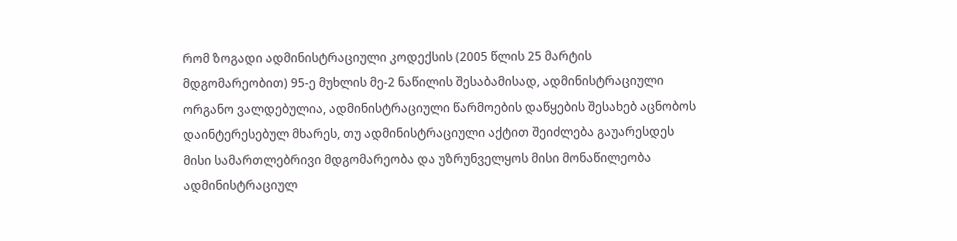რომ ზოგადი ადმინისტრაციული კოდექსის (2005 წლის 25 მარტის მდგომარეობით) 95-ე მუხლის მე-2 ნაწილის შესაბამისად, ადმინისტრაციული ორგანო ვალდებულია, ადმინისტრაციული წარმოების დაწყების შესახებ აცნობოს დაინტერესებულ მხარეს, თუ ადმინისტრაციული აქტით შეიძლება გაუარესდეს მისი სამართლებრივი მდგომარეობა და უზრუნველყოს მისი მონაწილეობა ადმინისტრაციულ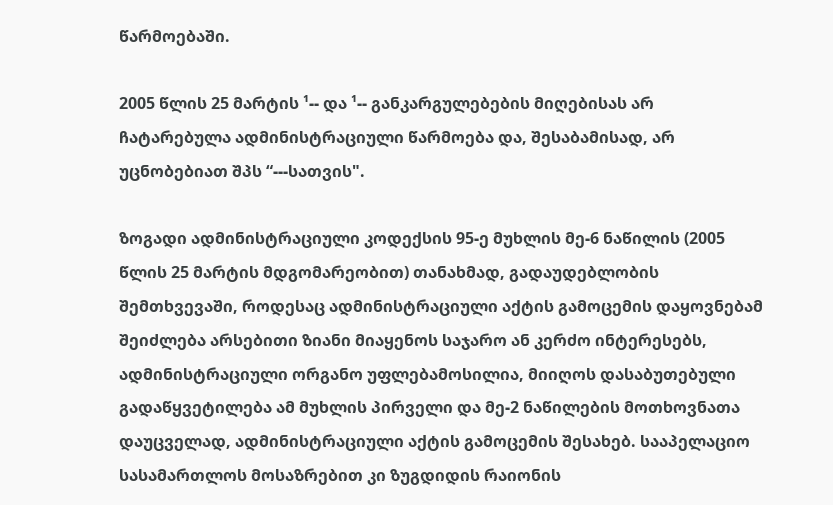წარმოებაში.

2005 წლის 25 მარტის ¹-- და ¹-- განკარგულებების მიღებისას არ ჩატარებულა ადმინისტრაციული წარმოება და, შესაბამისად, არ უცნობებიათ შპს “---სათვის".

ზოგადი ადმინისტრაციული კოდექსის 95-ე მუხლის მე-6 ნაწილის (2005 წლის 25 მარტის მდგომარეობით) თანახმად, გადაუდებლობის შემთხვევაში, როდესაც ადმინისტრაციული აქტის გამოცემის დაყოვნებამ შეიძლება არსებითი ზიანი მიაყენოს საჯარო ან კერძო ინტერესებს, ადმინისტრაციული ორგანო უფლებამოსილია, მიიღოს დასაბუთებული გადაწყვეტილება ამ მუხლის პირველი და მე-2 ნაწილების მოთხოვნათა დაუცველად, ადმინისტრაციული აქტის გამოცემის შესახებ. სააპელაციო სასამართლოს მოსაზრებით კი ზუგდიდის რაიონის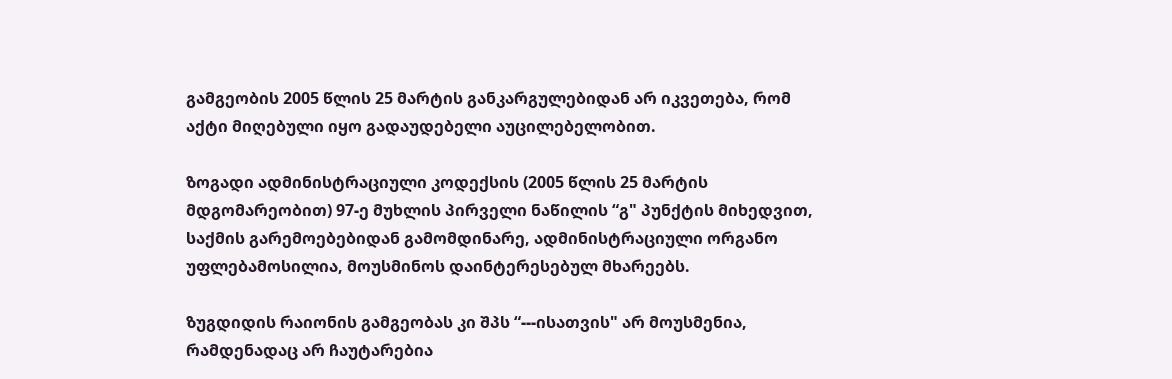გამგეობის 2005 წლის 25 მარტის განკარგულებიდან არ იკვეთება, რომ აქტი მიღებული იყო გადაუდებელი აუცილებელობით.

ზოგადი ადმინისტრაციული კოდექსის (2005 წლის 25 მარტის მდგომარეობით) 97-ე მუხლის პირველი ნაწილის “გ" პუნქტის მიხედვით, საქმის გარემოებებიდან გამომდინარე, ადმინისტრაციული ორგანო უფლებამოსილია, მოუსმინოს დაინტერესებულ მხარეებს.

ზუგდიდის რაიონის გამგეობას კი შპს “---ისათვის" არ მოუსმენია, რამდენადაც არ ჩაუტარებია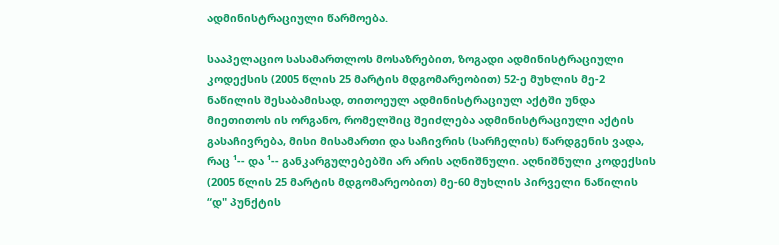ადმინისტრაციული წარმოება.

სააპელაციო სასამართლოს მოსაზრებით, ზოგადი ადმინისტრაციული კოდექსის (2005 წლის 25 მარტის მდგომარეობით) 52-ე მუხლის მე-2 ნაწილის შესაბამისად, თითოეულ ადმინისტრაციულ აქტში უნდა მიეთითოს ის ორგანო, რომელშიც შეიძლება ადმინისტრაციული აქტის გასაჩივრება, მისი მისამართი და საჩივრის (სარჩელის) წარდგენის ვადა, რაც ¹-- და ¹-- განკარგულებებში არ არის აღნიშნული. აღნიშნული კოდექსის (2005 წლის 25 მარტის მდგომარეობით) მე-60 მუხლის პირველი ნაწილის “დ" პუნქტის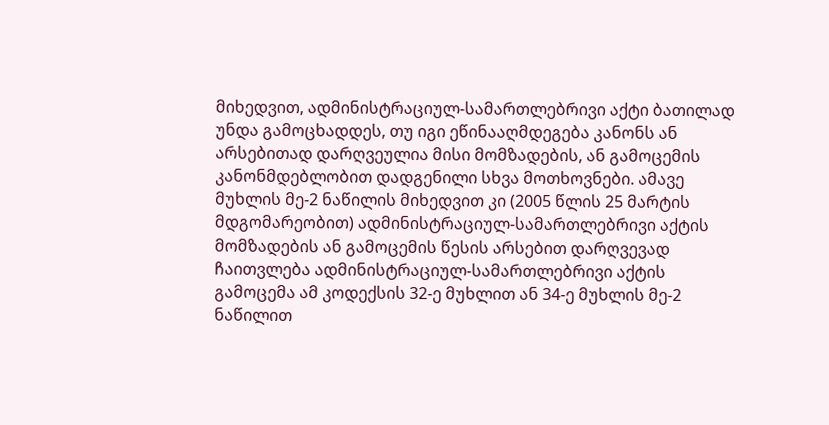მიხედვით, ადმინისტრაციულ-სამართლებრივი აქტი ბათილად უნდა გამოცხადდეს, თუ იგი ეწინააღმდეგება კანონს ან არსებითად დარღვეულია მისი მომზადების, ან გამოცემის კანონმდებლობით დადგენილი სხვა მოთხოვნები. ამავე მუხლის მე-2 ნაწილის მიხედვით კი (2005 წლის 25 მარტის მდგომარეობით) ადმინისტრაციულ-სამართლებრივი აქტის მომზადების ან გამოცემის წესის არსებით დარღვევად ჩაითვლება ადმინისტრაციულ-სამართლებრივი აქტის გამოცემა ამ კოდექსის 32-ე მუხლით ან 34-ე მუხლის მე-2 ნაწილით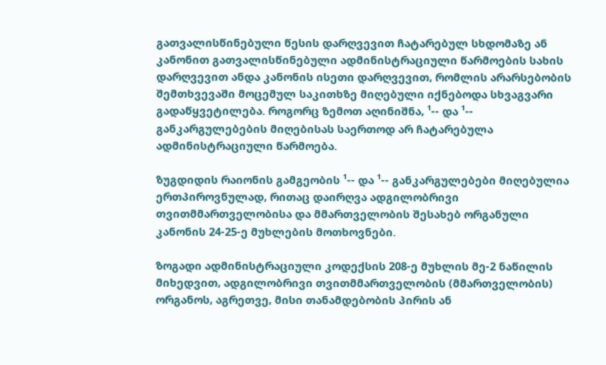გათვალისწინებული წესის დარღვევით ჩატარებულ სხდომაზე ან კანონით გათვალისწინებული ადმინისტრაციული წარმოების სახის დარღვევით ანდა კანონის ისეთი დარღვევით, რომლის არარსებობის შემთხვევაში მოცემულ საკითხზე მიღებული იქნებოდა სხვაგვარი გადაწყვეტილება. როგორც ზემოთ აღინიშნა, ¹-- და ¹-- განკარგულებების მიღებისას საერთოდ არ ჩატარებულა ადმინისტრაციული წარმოება.

ზუგდიდის რაიონის გამგეობის ¹-- და ¹-- განკარგულებები მიღებულია ერთპიროვნულად, რითაც დაირღვა ადგილობრივი თვითმმართველობისა და მმართველობის შესახებ ორგანული კანონის 24-25-ე მუხლების მოთხოვნები.

ზოგადი ადმინისტრაციული კოდექსის 208-ე მუხლის მე-2 ნაწილის მიხედვით, ადგილობრივი თვითმმართველობის (მმართველობის) ორგანოს, აგრეთვე, მისი თანამდებობის პირის ან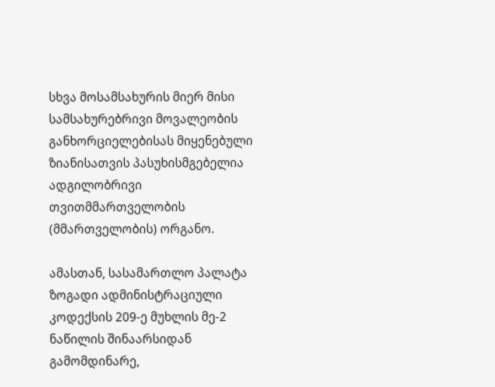სხვა მოსამსახურის მიერ მისი სამსახურებრივი მოვალეობის განხორციელებისას მიყენებული ზიანისათვის პასუხისმგებელია ადგილობრივი თვითმმართველობის (მმართველობის) ორგანო.

ამასთან, სასამართლო პალატა ზოგადი ადმინისტრაციული კოდექსის 209-ე მუხლის მე-2 ნაწილის შინაარსიდან გამომდინარე,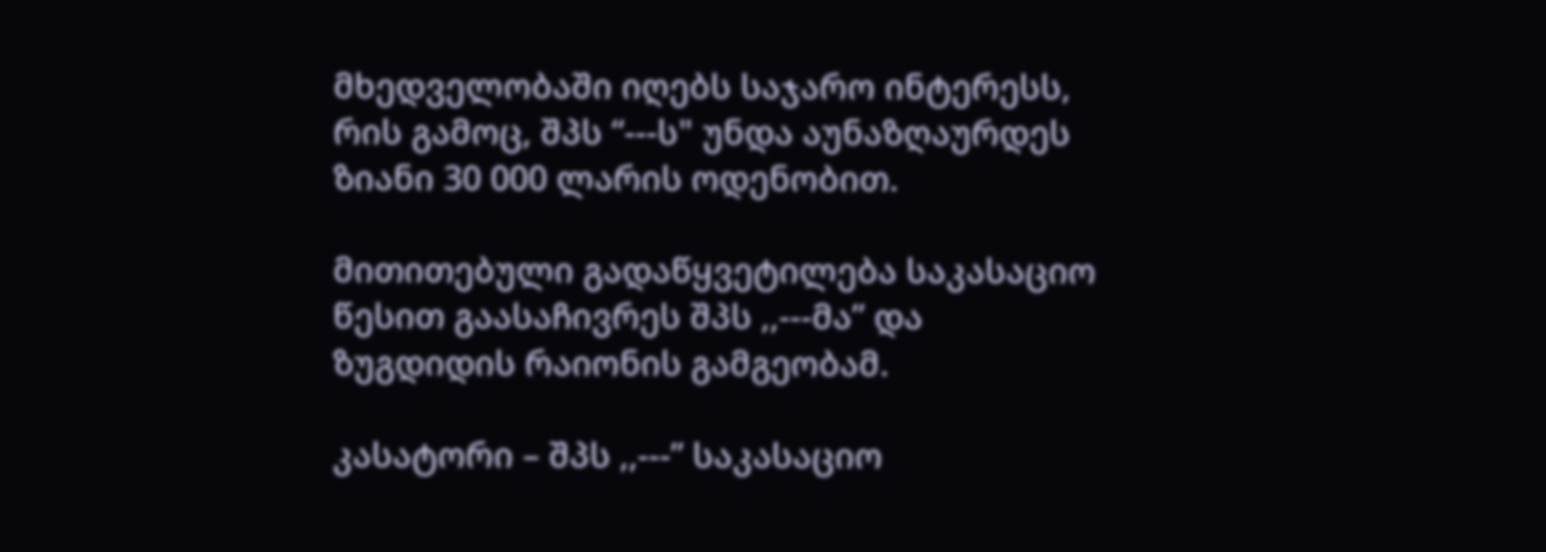მხედველობაში იღებს საჯარო ინტერესს, რის გამოც, შპს “---ს" უნდა აუნაზღაურდეს ზიანი 30 000 ლარის ოდენობით.

მითითებული გადაწყვეტილება საკასაციო წესით გაასაჩივრეს შპს ,,---მა” და ზუგდიდის რაიონის გამგეობამ.

კასატორი – შპს ,,---” საკასაციო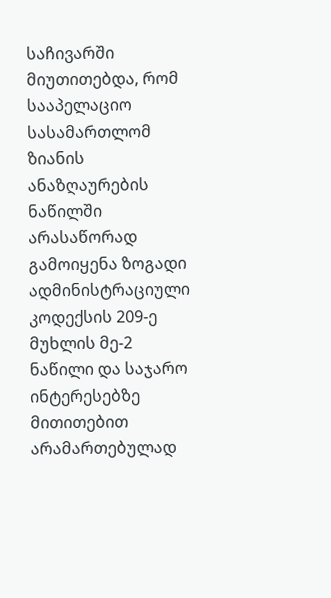საჩივარში მიუთითებდა, რომ სააპელაციო სასამართლომ ზიანის ანაზღაურების ნაწილში არასაწორად გამოიყენა ზოგადი ადმინისტრაციული კოდექსის 209-ე მუხლის მე-2 ნაწილი და საჯარო ინტერესებზე მითითებით არამართებულად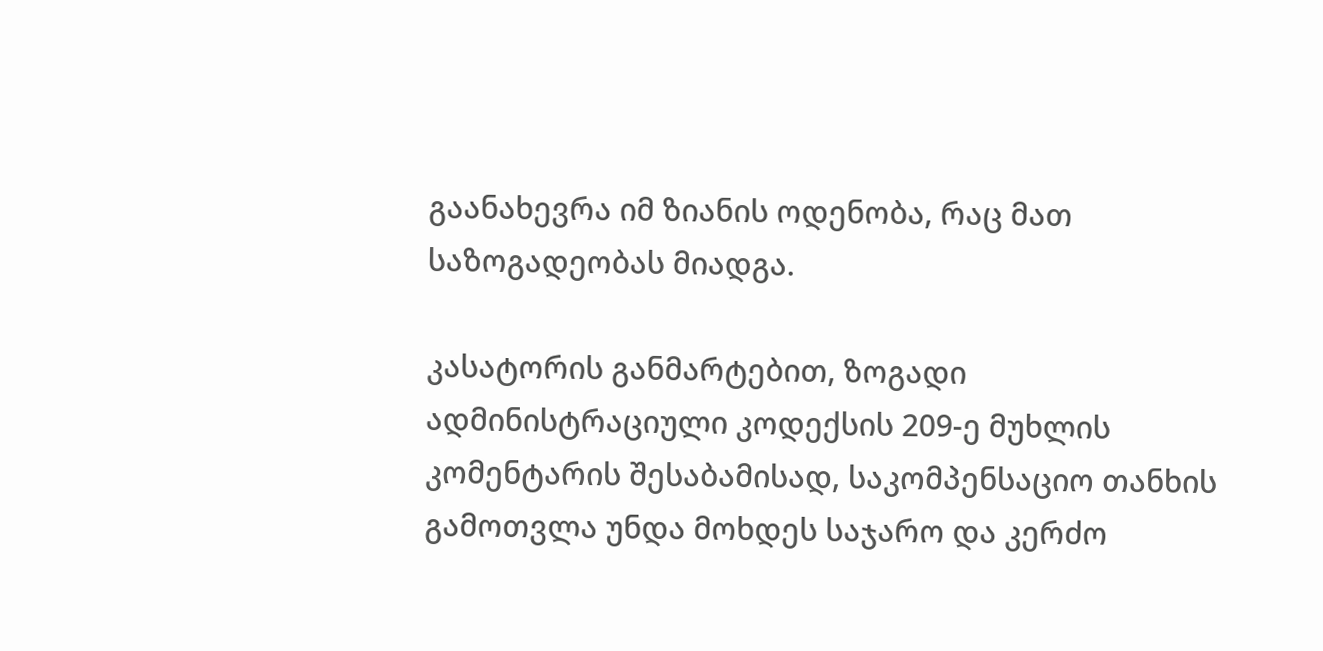გაანახევრა იმ ზიანის ოდენობა, რაც მათ საზოგადეობას მიადგა.

კასატორის განმარტებით, ზოგადი ადმინისტრაციული კოდექსის 209-ე მუხლის კომენტარის შესაბამისად, საკომპენსაციო თანხის გამოთვლა უნდა მოხდეს საჯარო და კერძო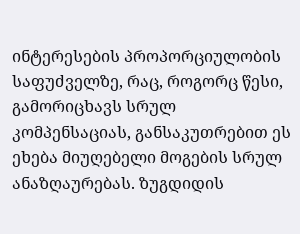ინტერესების პროპორციულობის საფუძველზე, რაც, როგორც წესი, გამორიცხავს სრულ კომპენსაციას, განსაკუთრებით ეს ეხება მიუღებელი მოგების სრულ ანაზღაურებას. ზუგდიდის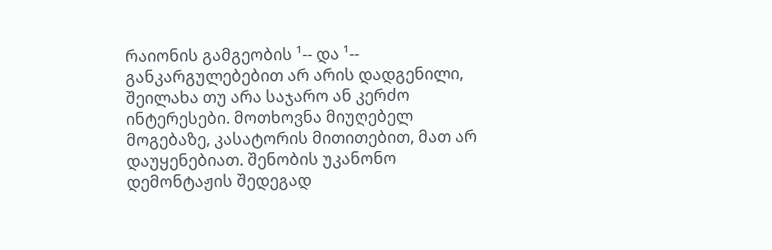რაიონის გამგეობის ¹-- და ¹-- განკარგულებებით არ არის დადგენილი, შეილახა თუ არა საჯარო ან კერძო ინტერესები. მოთხოვნა მიუღებელ მოგებაზე, კასატორის მითითებით, მათ არ დაუყენებიათ. შენობის უკანონო დემონტაჟის შედეგად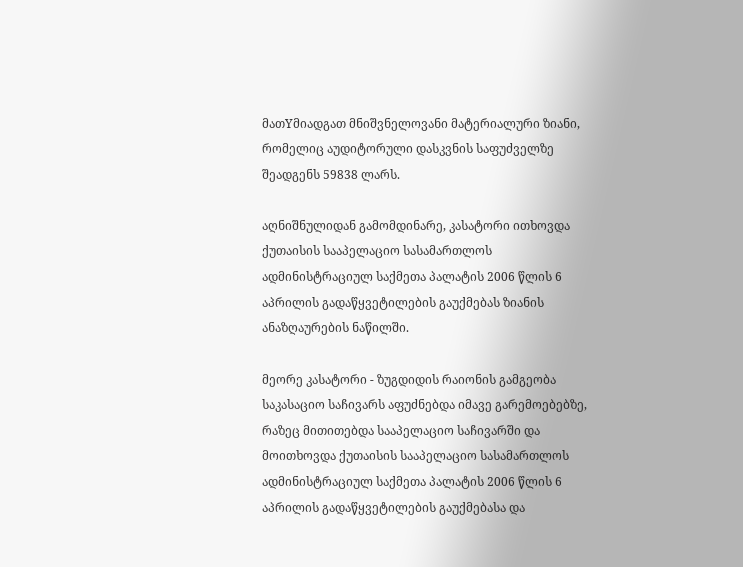მათYმიადგათ მნიშვნელოვანი მატერიალური ზიანი, რომელიც აუდიტორული დასკვნის საფუძველზე შეადგენს 59838 ლარს.

აღნიშნულიდან გამომდინარე, კასატორი ითხოვდა ქუთაისის სააპელაციო სასამართლოს ადმინისტრაციულ საქმეთა პალატის 2006 წლის 6 აპრილის გადაწყვეტილების გაუქმებას ზიანის ანაზღაურების ნაწილში.

მეორე კასატორი - ზუგდიდის რაიონის გამგეობა საკასაციო საჩივარს აფუძნებდა იმავე გარემოებებზე, რაზეც მითითებდა სააპელაციო საჩივარში და მოითხოვდა ქუთაისის სააპელაციო სასამართლოს ადმინისტრაციულ საქმეთა პალატის 2006 წლის 6 აპრილის გადაწყვეტილების გაუქმებასა და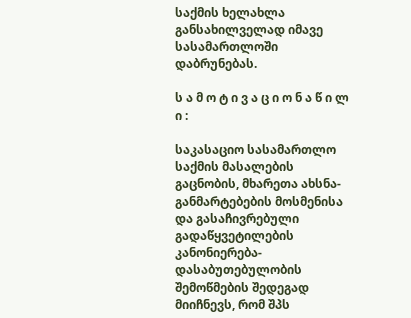საქმის ხელახლა განსახილველად იმავე სასამართლოში დაბრუნებას.

ს ა მ ო ტ ი ვ ა ც ი ო ნ ა წ ი ლ ი :

საკასაციო სასამართლო საქმის მასალების გაცნობის, მხარეთა ახსნა-განმარტებების მოსმენისა და გასაჩივრებული გადაწყვეტილების კანონიერება-დასაბუთებულობის შემოწმების შედეგად მიიჩნევს, რომ შპს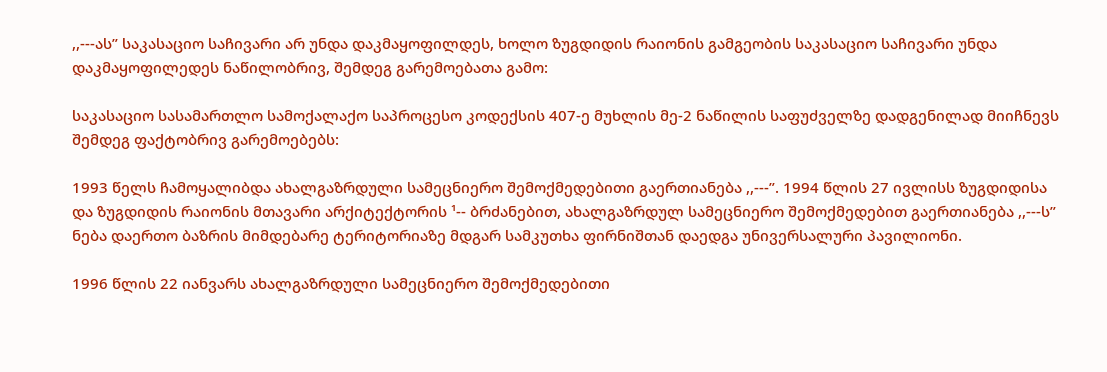,,---ას” საკასაციო საჩივარი არ უნდა დაკმაყოფილდეს, ხოლო ზუგდიდის რაიონის გამგეობის საკასაციო საჩივარი უნდა დაკმაყოფილედეს ნაწილობრივ, შემდეგ გარემოებათა გამო:

საკასაციო სასამართლო სამოქალაქო საპროცესო კოდექსის 407-ე მუხლის მე-2 ნაწილის საფუძველზე დადგენილად მიიჩნევს შემდეგ ფაქტობრივ გარემოებებს:

1993 წელს ჩამოყალიბდა ახალგაზრდული სამეცნიერო შემოქმედებითი გაერთიანება ,,---”. 1994 წლის 27 ივლისს ზუგდიდისა და ზუგდიდის რაიონის მთავარი არქიტექტორის ¹-- ბრძანებით, ახალგაზრდულ სამეცნიერო შემოქმედებით გაერთიანება ,,---ს” ნება დაერთო ბაზრის მიმდებარე ტერიტორიაზე მდგარ სამკუთხა ფირნიშთან დაედგა უნივერსალური პავილიონი.

1996 წლის 22 იანვარს ახალგაზრდული სამეცნიერო შემოქმედებითი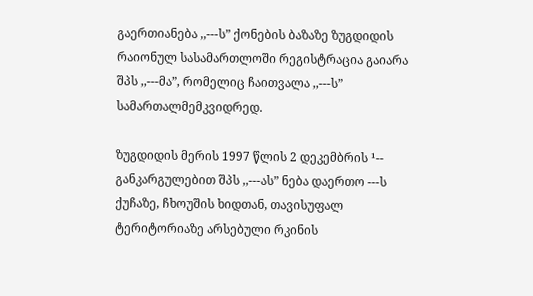გაერთიანება ,,---ს” ქონების ბაზაზე ზუგდიდის რაიონულ სასამართლოში რეგისტრაცია გაიარა შპს ,,---მა”, რომელიც ჩაითვალა ,,---ს” სამართალმემკვიდრედ.

ზუგდიდის მერის 1997 წლის 2 დეკემბრის ¹-- განკარგულებით შპს ,,---ას” ნება დაერთო ---ს ქუჩაზე, ჩხოუშის ხიდთან, თავისუფალ ტერიტორიაზე არსებული რკინის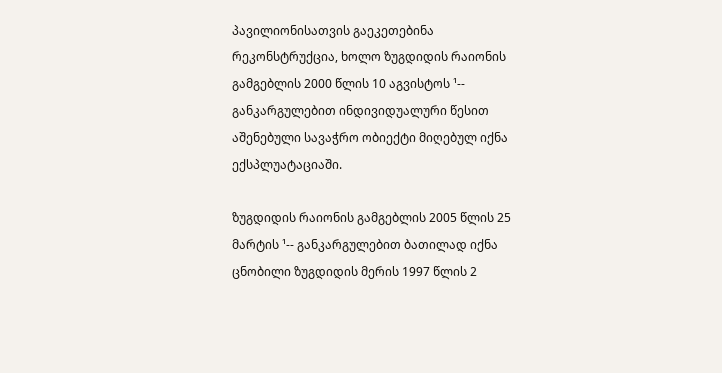პავილიონისათვის გაეკეთებინა რეკონსტრუქცია, ხოლო ზუგდიდის რაიონის გამგებლის 2000 წლის 10 აგვისტოს ¹-- განკარგულებით ინდივიდუალური წესით აშენებული სავაჭრო ობიექტი მიღებულ იქნა ექსპლუატაციაში.

ზუგდიდის რაიონის გამგებლის 2005 წლის 25 მარტის ¹-- განკარგულებით ბათილად იქნა ცნობილი ზუგდიდის მერის 1997 წლის 2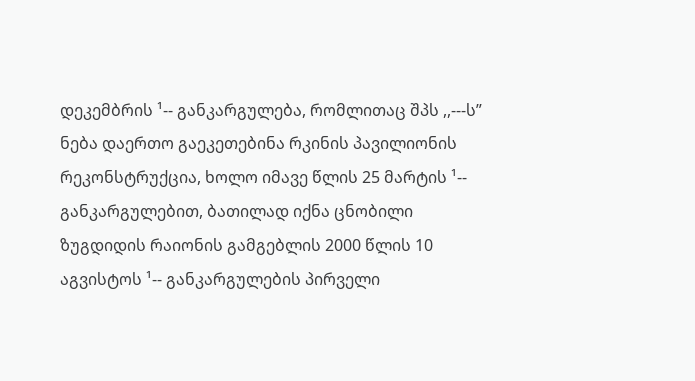დეკემბრის ¹-- განკარგულება, რომლითაც შპს ,,---ს” ნება დაერთო გაეკეთებინა რკინის პავილიონის რეკონსტრუქცია, ხოლო იმავე წლის 25 მარტის ¹-- განკარგულებით, ბათილად იქნა ცნობილი ზუგდიდის რაიონის გამგებლის 2000 წლის 10 აგვისტოს ¹-- განკარგულების პირველი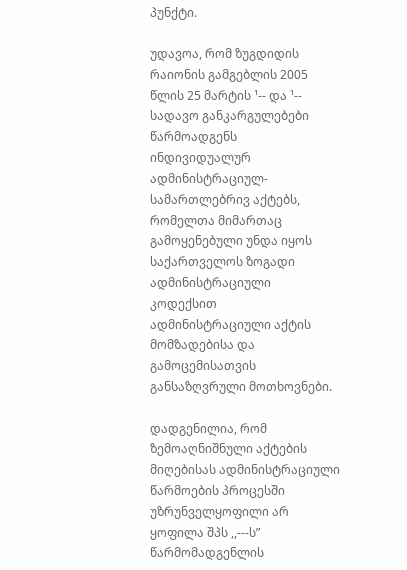პუნქტი.

უდავოა, რომ ზუგდიდის რაიონის გამგებლის 2005 წლის 25 მარტის ¹-- და ¹-- სადავო განკარგულებები წარმოადგენს ინდივიდუალურ ადმინისტრაციულ-სამართლებრივ აქტებს, რომელთა მიმართაც გამოყენებული უნდა იყოს საქართველოს ზოგადი ადმინისტრაციული კოდექსით ადმინისტრაციული აქტის მომზადებისა და გამოცემისათვის განსაზღვრული მოთხოვნები.

დადგენილია, რომ ზემოაღნიშნული აქტების მიღებისას ადმინისტრაციული წარმოების პროცესში უზრუნველყოფილი არ ყოფილა შპს ,,---ს” წარმომადგენლის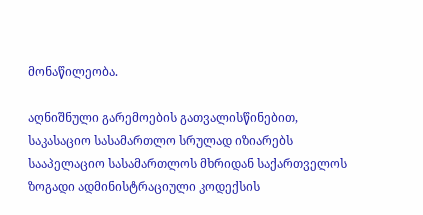მონაწილეობა.

აღნიშნული გარემოების გათვალისწინებით, საკასაციო სასამართლო სრულად იზიარებს სააპელაციო სასამართლოს მხრიდან საქართველოს ზოგადი ადმინისტრაციული კოდექსის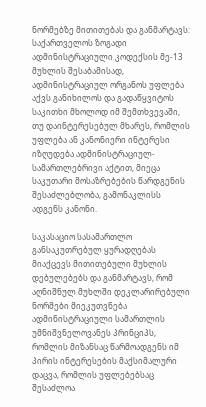ნორმებზე მითითებას და განმარტავს: საქართველოს ზოგადი ადმინისტრაციული კოდექსის მე-13 მუხლის შესაბამისად, ადმინისტრაციულ ორგანოს უფლება აქვს განიხილოს და გადაწყვიტოს საკითხი მხოლოდ იმ შემთხვევაში, თუ დაინტერესებულ მხარეს, რომლის უფლება ან კანონიერი ინტერესი იზღუდება ადმინისტრაციულ-სამართლებრივი აქტით, მიეცა საკუთარი მოსაზრებების წარდგენის შესაძლებლობა, გამონაკლისს ადგენს კანონი.

საკასაციო სასამართლო განსაკუთრებულ ყურადღებას მიაქცევს მითითებული მუხლის დებულებებს და განმარტავს, რომ აღნიშნულ მუხლში დეკლარირებული ნორმები მიეკუთვნება ადმინისტრაციული სამართლის უმნიშვნელოვანეს პრინციპს, რომლის მიზანსაც წარმოადგენს იმ პირის ინტერესების მაქსიმალური დაცვა, რომლის უფლებებსაც შესაძლოა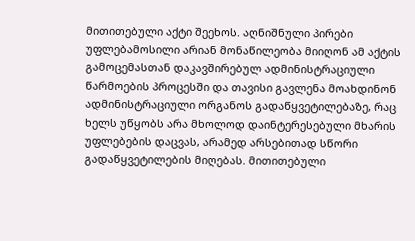მითითებული აქტი შეეხოს. აღნიშნული პირები უფლებამოსილი არიან მონაწილეობა მიიღონ ამ აქტის გამოცემასთან დაკავშირებულ ადმინისტრაციული წარმოების პროცესში და თავისი გავლენა მოახდინონ ადმინისტრაციული ორგანოს გადაწყვეტილებაზე, რაც ხელს უწყობს არა მხოლოდ დაინტერესებული მხარის უფლებების დაცვას, არამედ არსებითად სწორი გადაწყვეტილების მიღებას. მითითებული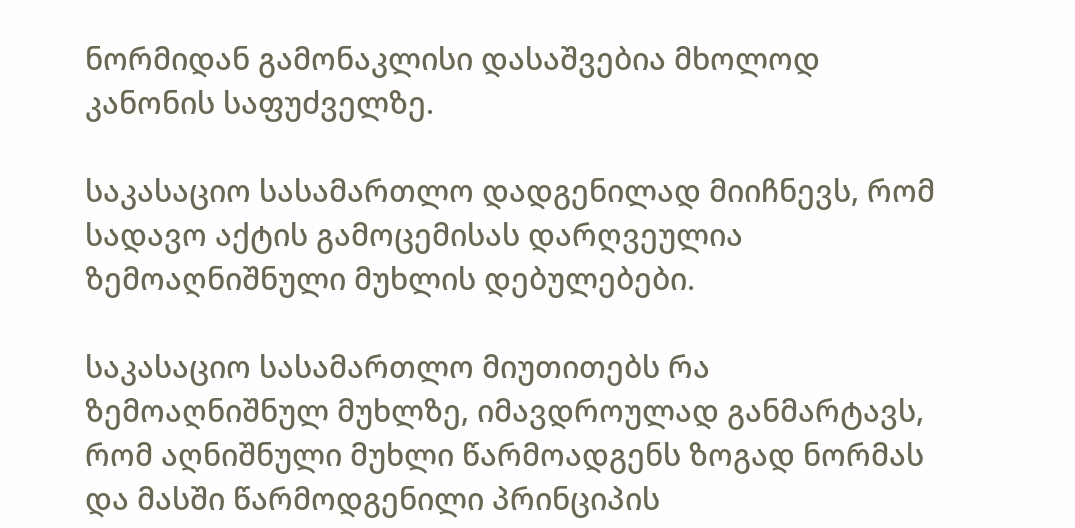ნორმიდან გამონაკლისი დასაშვებია მხოლოდ კანონის საფუძველზე.

საკასაციო სასამართლო დადგენილად მიიჩნევს, რომ სადავო აქტის გამოცემისას დარღვეულია ზემოაღნიშნული მუხლის დებულებები.

საკასაციო სასამართლო მიუთითებს რა ზემოაღნიშნულ მუხლზე, იმავდროულად განმარტავს, რომ აღნიშნული მუხლი წარმოადგენს ზოგად ნორმას და მასში წარმოდგენილი პრინციპის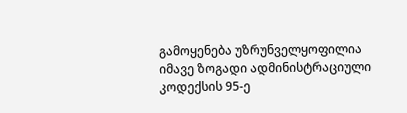გამოყენება უზრუნველყოფილია იმავე ზოგადი ადმინისტრაციული კოდექსის 95-ე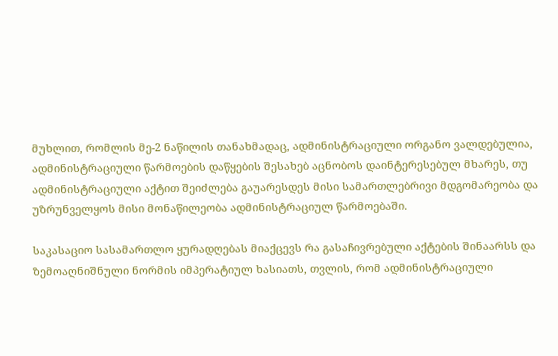მუხლით, რომლის მე-2 ნაწილის თანახმადაც, ადმინისტრაციული ორგანო ვალდებულია, ადმინისტრაციული წარმოების დაწყების შესახებ აცნობოს დაინტერესებულ მხარეს, თუ ადმინისტრაციული აქტით შეიძლება გაუარესდეს მისი სამართლებრივი მდგომარეობა და უზრუნველყოს მისი მონაწილეობა ადმინისტრაციულ წარმოებაში.

საკასაციო სასამართლო ყურადღებას მიაქცევს რა გასაჩივრებული აქტების შინაარსს და ზემოაღნიშნული ნორმის იმპერატიულ ხასიათს, თვლის, რომ ადმინისტრაციული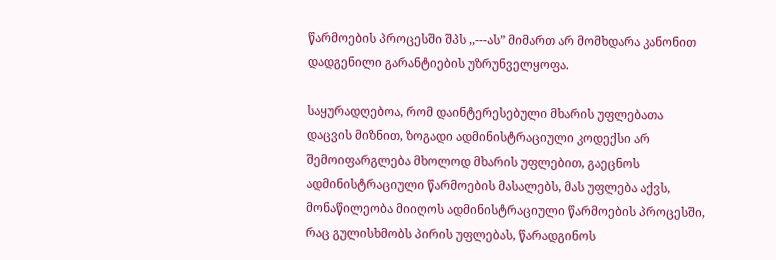წარმოების პროცესში შპს ,,---ას” მიმართ არ მომხდარა კანონით დადგენილი გარანტიების უზრუნველყოფა.

საყურადღებოა, რომ დაინტერესებული მხარის უფლებათა დაცვის მიზნით, ზოგადი ადმინისტრაციული კოდექსი არ შემოიფარგლება მხოლოდ მხარის უფლებით, გაეცნოს ადმინისტრაციული წარმოების მასალებს, მას უფლება აქვს, მონაწილეობა მიიღოს ადმინისტრაციული წარმოების პროცესში, რაც გულისხმობს პირის უფლებას, წარადგინოს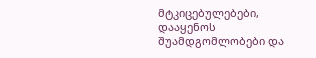მტკიცებულებები, დააყენოს შუამდგომლობები და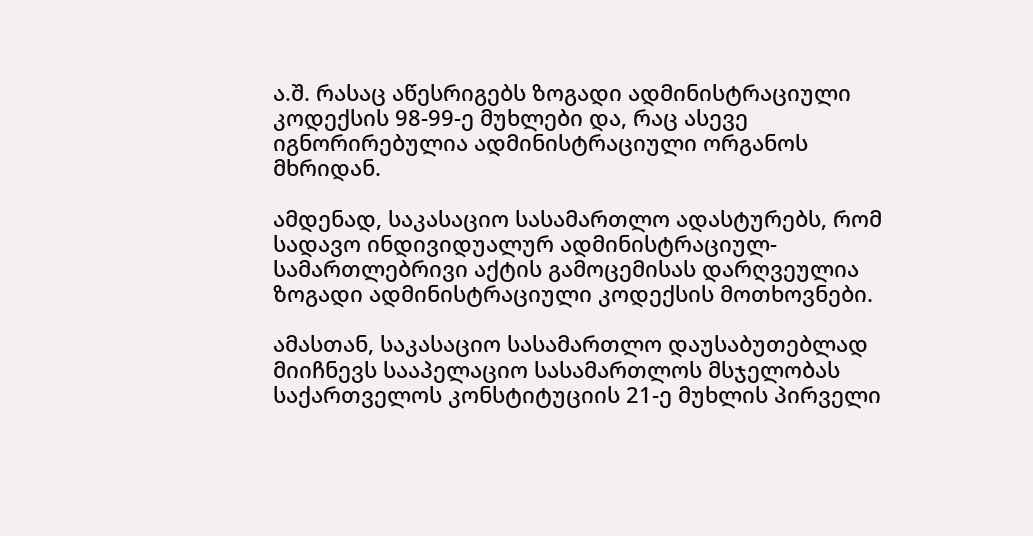ა.შ. რასაც აწესრიგებს ზოგადი ადმინისტრაციული კოდექსის 98-99-ე მუხლები და, რაც ასევე იგნორირებულია ადმინისტრაციული ორგანოს მხრიდან.

ამდენად, საკასაციო სასამართლო ადასტურებს, რომ სადავო ინდივიდუალურ ადმინისტრაციულ-სამართლებრივი აქტის გამოცემისას დარღვეულია ზოგადი ადმინისტრაციული კოდექსის მოთხოვნები.

ამასთან, საკასაციო სასამართლო დაუსაბუთებლად მიიჩნევს სააპელაციო სასამართლოს მსჯელობას საქართველოს კონსტიტუციის 21-ე მუხლის პირველი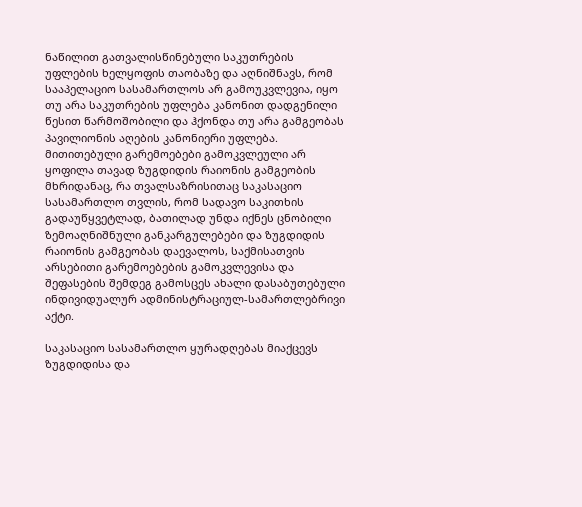ნაწილით გათვალისწინებული საკუთრების უფლების ხელყოფის თაობაზე და აღნიშნავს, რომ სააპელაციო სასამართლოს არ გამოუკვლევია, იყო თუ არა საკუთრების უფლება კანონით დადგენილი წესით წარმოშობილი და ჰქონდა თუ არა გამგეობას პავილიონის აღების კანონიერი უფლება. მითითებული გარემოებები გამოკვლეული არ ყოფილა თავად ზუგდიდის რაიონის გამგეობის მხრიდანაც, რა თვალსაზრისითაც საკასაციო სასამართლო თვლის, რომ სადავო საკითხის გადაუწყვეტლად, ბათილად უნდა იქნეს ცნობილი ზემოაღნიშნული განკარგულებები და ზუგდიდის რაიონის გამგეობას დაევალოს, საქმისათვის არსებითი გარემოებების გამოკვლევისა და შეფასების შემდეგ გამოსცეს ახალი დასაბუთებული ინდივიდუალურ ადმინისტრაციულ-სამართლებრივი აქტი.

საკასაციო სასამართლო ყურადღებას მიაქცევს ზუგდიდისა და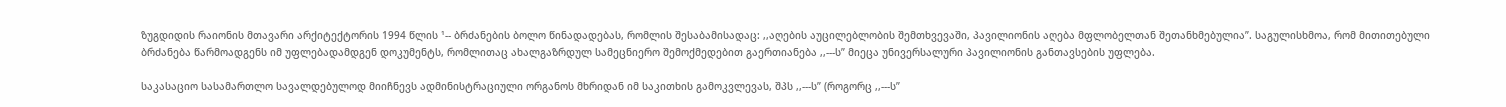ზუგდიდის რაიონის მთავარი არქიტექტორის 1994 წლის ¹-- ბრძანების ბოლო წინადადებას, რომლის შესაბამისადაც: ,,აღების აუცილებლობის შემთხვევაში, პავილიონის აღება მფლობელთან შეთანხმებულია”. საგულისხმოა, რომ მითითებული ბრძანება წარმოადგენს იმ უფლებადამდგენ დოკუმენტს, რომლითაც ახალგაზრდულ სამეცნიერო შემოქმედებით გაერთიანება ,,---ს” მიეცა უნივერსალური პავილიონის განთავსების უფლება.

საკასაციო სასამართლო სავალდებულოდ მიიჩნევს ადმინისტრაციული ორგანოს მხრიდან იმ საკითხის გამოკვლევას, შპს ,,---ს” (როგორც ,,---ს”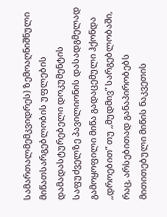სამართალმემკვიდრეს) ზემოაღნიშნული მიწათსარგებლობის უფლების დამადასტურებელი დოკუმენტის საფუძველზე პავილიონის დასადგმელად გამოყოფილი მიწა გადაცემული ჰქონდა ,,დროებით” თუ ,,მუდმივ” სარგებლობაში, რაც, არსებითად განაპირობებს მითითებული მიწის ნაკვეთის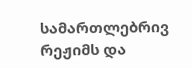სამართლებრივ რეჟიმს და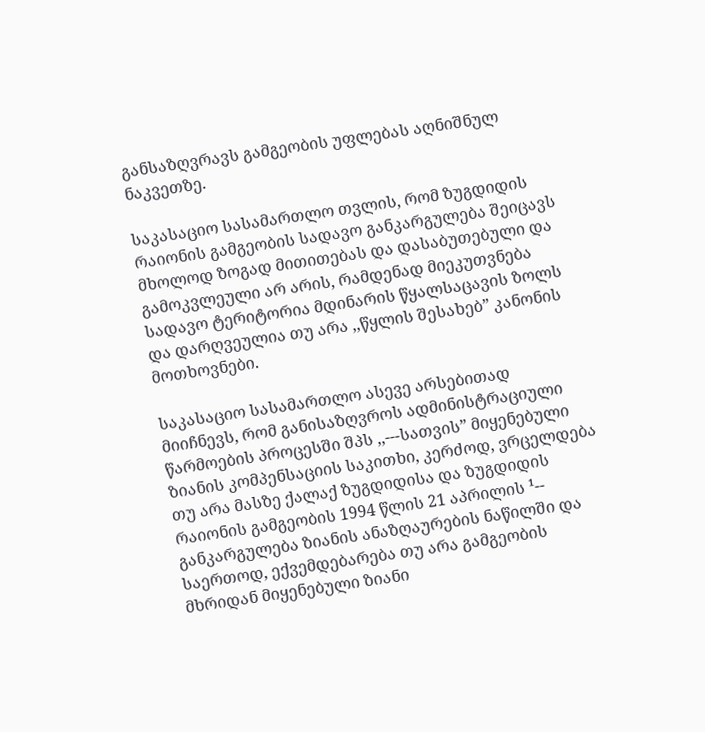განსაზღვრავს გამგეობის უფლებას აღნიშნულ ნაკვეთზე.

საკასაციო სასამართლო თვლის, რომ ზუგდიდის რაიონის გამგეობის სადავო განკარგულება შეიცავს მხოლოდ ზოგად მითითებას და დასაბუთებული და გამოკვლეული არ არის, რამდენად მიეკუთვნება სადავო ტერიტორია მდინარის წყალსაცავის ზოლს და დარღვეულია თუ არა ,,წყლის შესახებ” კანონის მოთხოვნები.

საკასაციო სასამართლო ასევე არსებითად მიიჩნევს, რომ განისაზღვროს ადმინისტრაციული წარმოების პროცესში შპს ,,---სათვის” მიყენებული ზიანის კომპენსაციის საკითხი, კერძოდ, ვრცელდება თუ არა მასზე ქალაქ ზუგდიდისა და ზუგდიდის რაიონის გამგეობის 1994 წლის 21 აპრილის ¹-- განკარგულება ზიანის ანაზღაურების ნაწილში და საერთოდ, ექვემდებარება თუ არა გამგეობის მხრიდან მიყენებული ზიანი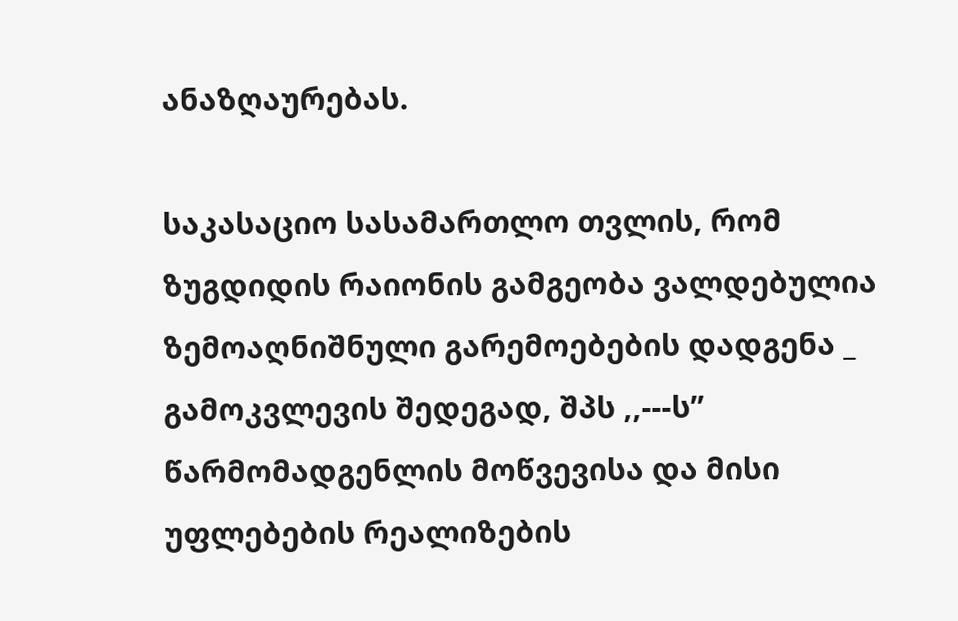ანაზღაურებას.

საკასაციო სასამართლო თვლის, რომ ზუგდიდის რაიონის გამგეობა ვალდებულია ზემოაღნიშნული გარემოებების დადგენა _ გამოკვლევის შედეგად, შპს ,,---ს” წარმომადგენლის მოწვევისა და მისი უფლებების რეალიზების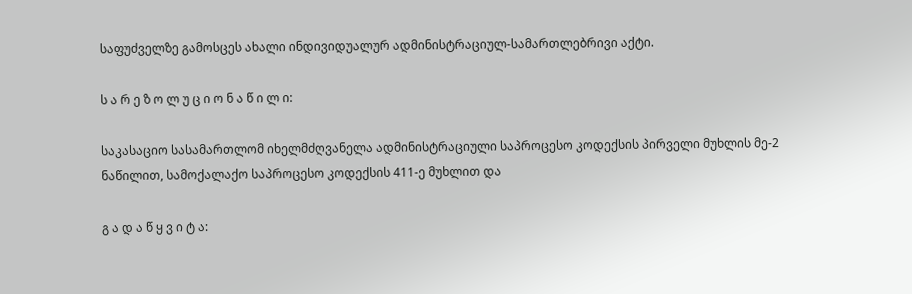საფუძველზე გამოსცეს ახალი ინდივიდუალურ ადმინისტრაციულ-სამართლებრივი აქტი.

ს ა რ ე ზ ო ლ უ ც ი ო ნ ა წ ი ლ ი:

საკასაციო სასამართლომ იხელმძღვანელა ადმინისტრაციული საპროცესო კოდექსის პირველი მუხლის მე-2 ნაწილით, სამოქალაქო საპროცესო კოდექსის 411-ე მუხლით და

გ ა დ ა წ ყ ვ ი ტ ა: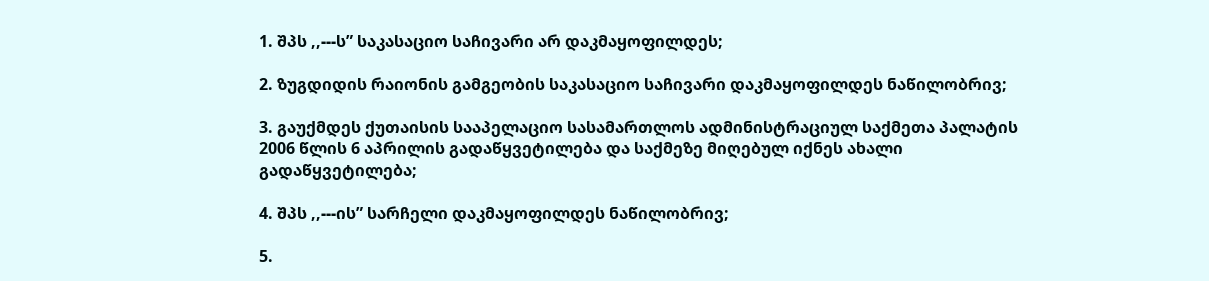1. შპს ,,---ს” საკასაციო საჩივარი არ დაკმაყოფილდეს;

2. ზუგდიდის რაიონის გამგეობის საკასაციო საჩივარი დაკმაყოფილდეს ნაწილობრივ;

3. გაუქმდეს ქუთაისის სააპელაციო სასამართლოს ადმინისტრაციულ საქმეთა პალატის 2006 წლის 6 აპრილის გადაწყვეტილება და საქმეზე მიღებულ იქნეს ახალი გადაწყვეტილება;

4. შპს ,,---ის” სარჩელი დაკმაყოფილდეს ნაწილობრივ;

5.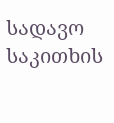სადავო საკითხის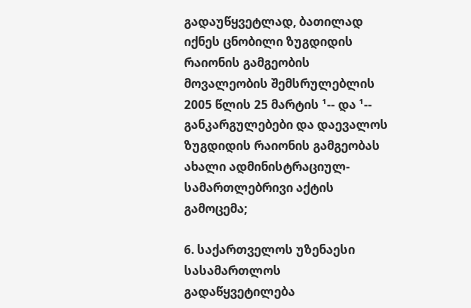გადაუწყვეტლად, ბათილად იქნეს ცნობილი ზუგდიდის რაიონის გამგეობის მოვალეობის შემსრულებლის 2005 წლის 25 მარტის ¹-- და ¹-- განკარგულებები და დაევალოს ზუგდიდის რაიონის გამგეობას ახალი ადმინისტრაციულ-სამართლებრივი აქტის გამოცემა;

6. საქართველოს უზენაესი სასამართლოს გადაწყვეტილება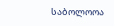საბოლოოა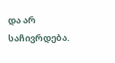და არ საჩივრდება.